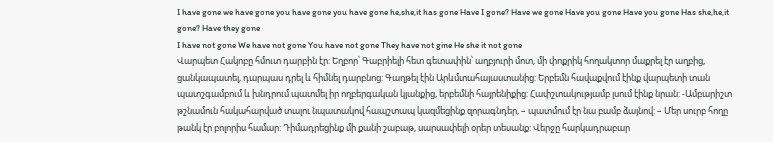I have gone we have gone you have gone you have gone he,she,it has gone Have I gone? Have we gone Have you gone Have you gone Has she,he,it gone? Have they gone
I have not gone We have not gone You have not gone They have not gine He she it not gone
Վարպետ Հակոբը հմուտ դարբին էր: Եղբոր՝ Գաբրիելի հետ գետափին՝ աղբյուրի մոտ, մի փոքրիկ հողակտոր մաքրել էր աղբից, ցանկապատել, դարպաս դրել և հիմնել դարբնոց: Գաղթել էին Արևմտահայաստանից: Երբեմն հավաքվում էինք վարպետի տան պատշգամբում և խնդրում պատմել իր ողբերգական կյանքից, երբեմնի հայրենիքից: Հափշտակությամբ լսում էինք նրան: -Ամբարիշտ թշնամուն հակահարված տալու նպատակով հապշտապ կազմեցինք զորագնդեր, – պատմում էր նա բամբ ձայնով: – Մեր սուրբ հողը թանկ էր բոլորիս համար: Դիմադրեցինք մի քանի շաբաթ, սարսափելի օրեր տեսանք: Վերջը հարկադրաբար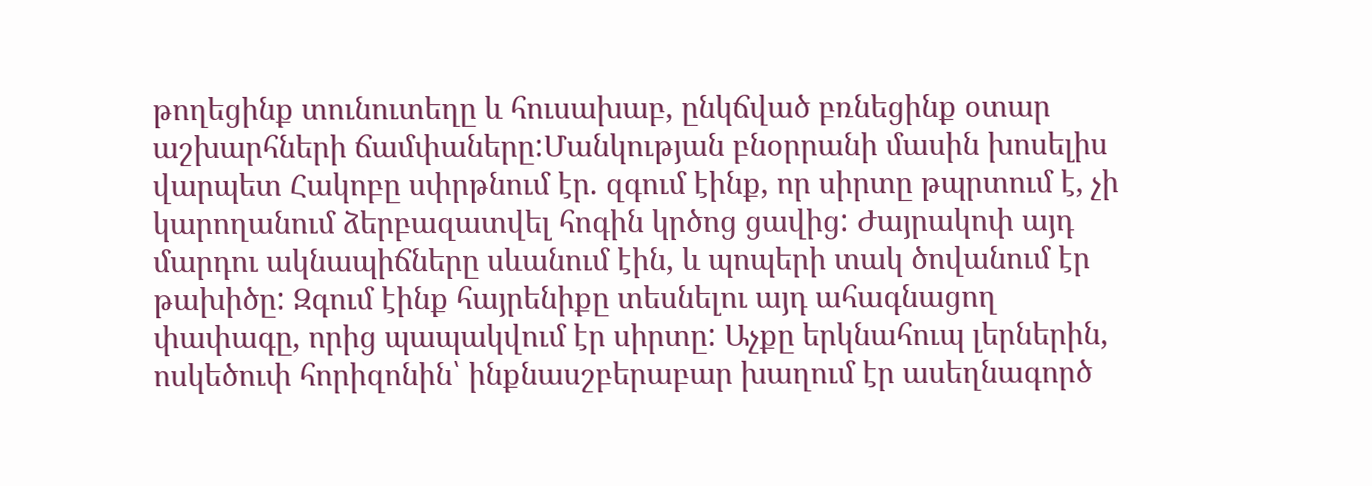թողեցինք տունուտեղը և հուսախաբ, ընկճված բռնեցինք օտար աշխարհների ճամփաները:Մանկության բնօրրանի մասին խոսելիս վարպետ Հակոբը սփրթնում էր. զգում էինք, որ սիրտը թպրտում է, չի կարողանում ձերբազատվել հոգին կրծոց ցավից: Ժայրակոփ այդ մարդու ակնապիճները սևանում էին, և պոպերի տակ ծովանում էր թախիծը: Զգում էինք հայրենիքը տեսնելու այդ ահագնացող փափագը, որից պապակվում էր սիրտը: Աչքը երկնահուպ լերներին, ոսկեծուփ հորիզոնին՝ ինքնասշբերաբար խաղում էր ասեղնագործ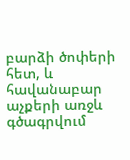բարձի ծոփերի հետ, և հավանաբար աչքերի առջև գծագրվում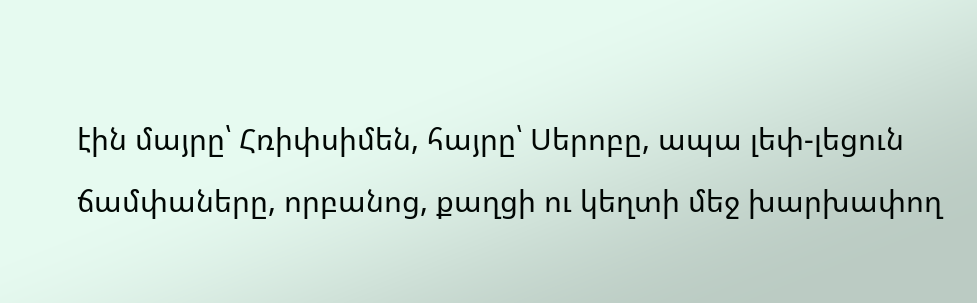էին մայրը՝ Հռիփսիմեն, հայրը՝ Սերոբը, ապա լեփ-լեցուն ճամփաները, որբանոց, քաղցի ու կեղտի մեջ խարխափող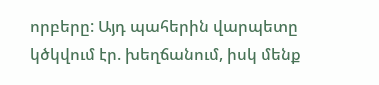որբերը: Այդ պահերին վարպետը կծկվում էր. խեղճանում, իսկ մենք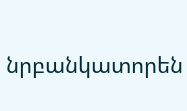նրբանկատորեն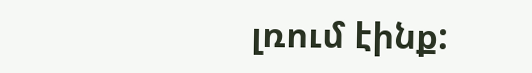լռում էինք: